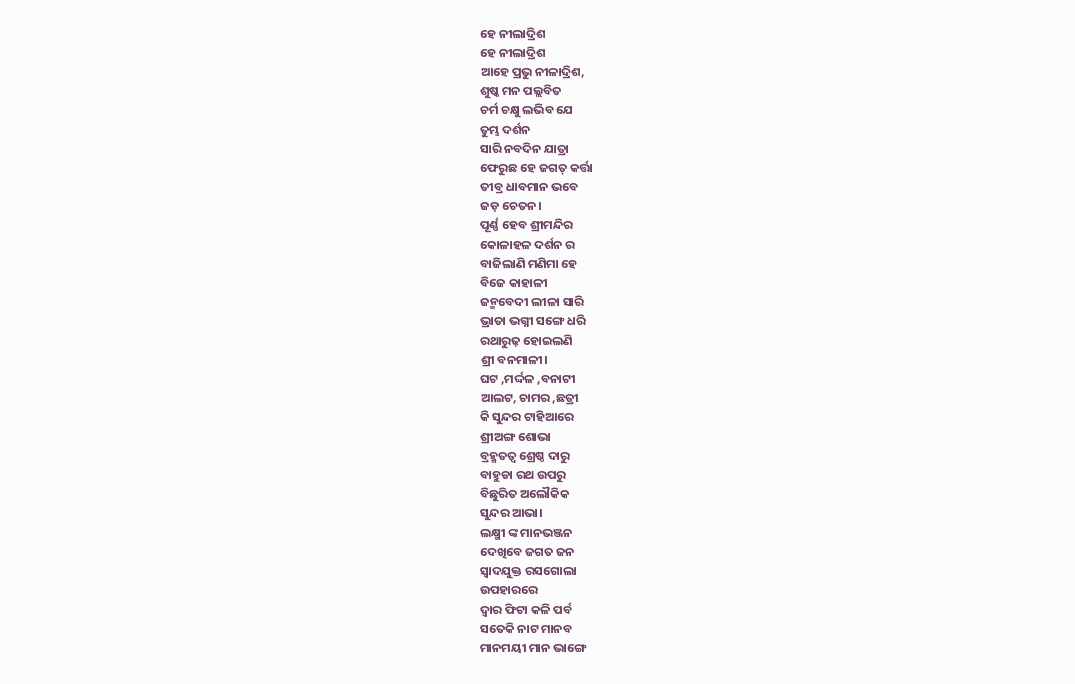ହେ ନୀଲାଦ୍ରିଶ
ହେ ନୀଲାଦ୍ରିଶ
ଆହେ ପ୍ରଭୁ ନୀଳାଦ୍ରିଶ,
ଶୁଷ୍କ ମନ ପଲ୍ଲବିତ
ଚର୍ମ ଚକ୍ଷୁ ଲଭିବ ଯେ
ତୁମ୍ଭ ଦର୍ଶନ
ସାରି ନବଦିନ ଯାତ୍ରା
ଫେରୁଛ ହେ ଜଗତ୍ କର୍ତ୍ତା
ତୀବ୍ର ଧାବମାନ ଭବେ
ଜଡ଼ ଚେତନ।
ପୂର୍ଣ୍ଣ ହେବ ଶ୍ରୀମନ୍ଦିର
କୋଳାହଳ ଦର୍ଶନ ର
ବାଜିଲାଣି ମଣିମା ହେ
ବିଜେ କାହାଳୀ
ଜନ୍ମବେଦୀ ଲୀଳା ସାରି
ଭ୍ରାତା ଭଗ୍ନୀ ସଙ୍ଗେ ଧରି
ରଥାରୁଢ଼ ହୋଇଲଣି
ଶ୍ରୀ ବନମାଳୀ।
ଘଟ ,ମର୍ଦ୍ଦଳ ,ବନାଟୀ
ଆଲଟ, ଚାମର ,ଛତ୍ରୀ
କି ସୁନ୍ଦର ଟାହିଆରେ
ଶ୍ରୀଅଙ୍ଗ ଶୋଭା
ବ୍ରହ୍ମତତ୍ୱ ଶ୍ରେଷ୍ଠ ଦାରୁ
ବାହୁଡା ରଥ ଉପରୁ
ବିଛୁରିତ ଅଲୌକିକ
ସୁନ୍ଦର ଆଭା।
ଲକ୍ଷ୍ମୀ ଙ୍କ ମାନଭଞ୍ଜନ
ଦେଖିବେ ଜଗତ ଜନ
ସ୍ୱାଦଯୁକ୍ତ ରସଗୋଲା
ଉପହାରରେ
ଦ୍ୱାର ଫିଟା କଳି ପର୍ବ
ସତେକି ନାଟ ମାନବ
ମାନମୟୀ ମାନ ଭାଙ୍ଗେ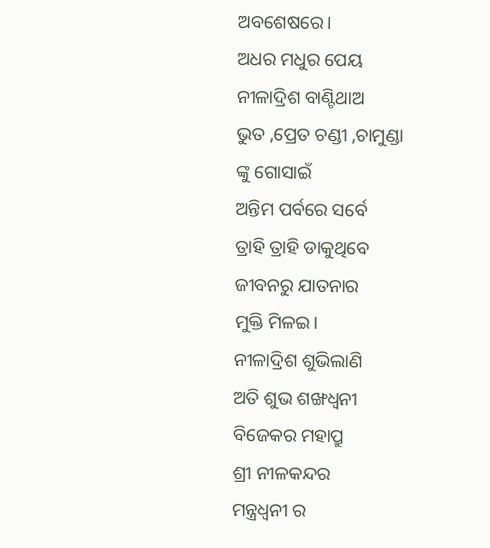ଅବଶେଷରେ।
ଅଧର ମଧୁର ପେୟ
ନୀଳାଦ୍ରିଶ ବାଣ୍ଟିଥାଅ
ଭୁତ ,ପ୍ରେତ ଚଣ୍ଡୀ ,ଚାମୁଣ୍ଡା
ଙ୍କୁ ଗୋସାଇଁ
ଅନ୍ତିମ ପର୍ବରେ ସର୍ବେ
ତ୍ରାହି ତ୍ରାହି ଡାକୁଥିବେ
ଜୀବନରୁ ଯାତନାର
ମୁକ୍ତି ମିଳଇ।
ନୀଳାଦ୍ରିଶ ଶୁଭିଲାଣି
ଅତି ଶୁଭ ଶଙ୍ଖଧ୍ୱନୀ
ବିଜେକର ମହାପ୍ରୁ
ଶ୍ରୀ ନୀଳକନ୍ଦର
ମନ୍ତ୍ରଧ୍ୱନୀ ର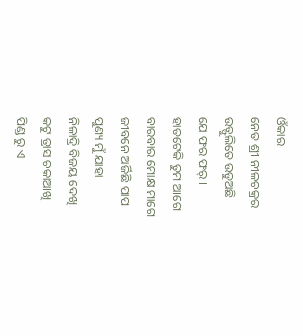ଓଁକାର
ନେତ ଶ୍ରୀ ନୀଳଚକ୍ରର
ଉତ୍ଫୁଲିତେ ଉଡୁଅଛି
ଯେ ଫର ଫର୍ ।
ହାତଟେକି ତୁମ ଆଗେ
ବାରବାର ମୋକ୍ଷ ମାଗେ
ଜୀବନେ ଅର୍ଜିଛି ପାପ
ପୁଣ୍ୟ ମୁଁ ଯାହା
ନିଳାଦ୍ରି ବିଜୟ ଦେଖି
କଟୁ ତ୍ରାସ ଚକାଆଖି
ପିଣ୍ଡ ରୁ ଏ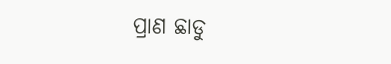ପ୍ରାଣ ଛାଡୁ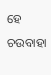ହେ ଚଉବାହା